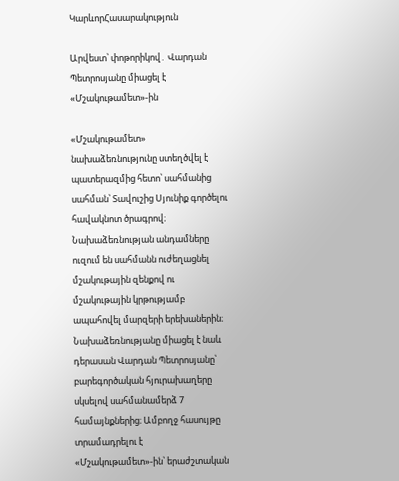ԿարևորՀասարակություն

Արվեստ՝ փոթորիկով․ Վարդան Պետրոսյանը միացել է «Մշակութամետ»-ին

«Մշակութամետ» նախաձեռնությունը ստեղծվել է պատերազմից հետո՝ սահմանից սահման՝ Տավուշից Սյունիք գործելու հավակնոտ ծրագրով։ Նախաձեռնության անդամները ուզում են սահմանն ուժեղացնել մշակութային զենքով ու  մշակութային կրթությամբ ապահովել մարզերի երեխաներին։ Նախաձեռնությանը միացել է նաև դերասան Վարդան Պետրոսյանը՝ բարեգործական հյուրախաղերը սկսելով սահմանամերձ 7 համայնքներից։ Ամբողջ հասույթը տրամադրելու է «Մշակութամետ»-ին՝ երաժշտական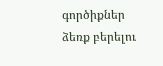գործիքներ ձեռք բերելու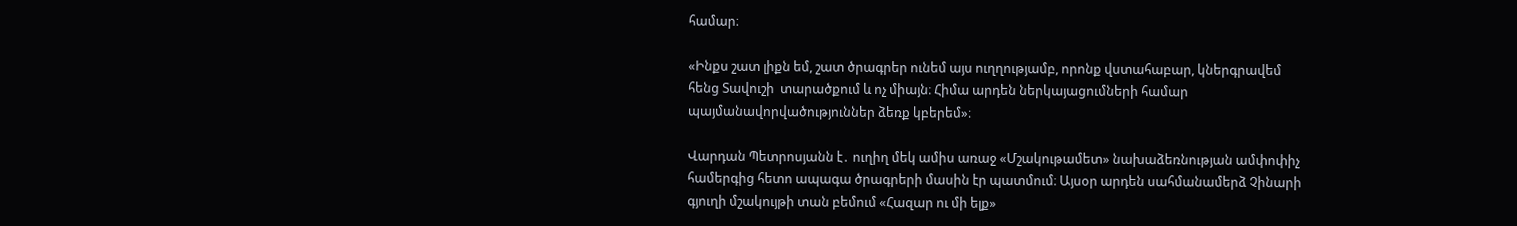համար։

«Ինքս շատ լիքն եմ, շատ ծրագրեր ունեմ այս ուղղությամբ, որոնք վստահաբար, կներգրավեմ հենց Տավուշի  տարածքում և ոչ միայն։ Հիմա արդեն ներկայացումների համար պայմանավորվածություններ ձեռք կբերեմ»։

Վարդան Պետրոսյանն է․ ուղիղ մեկ ամիս առաջ «Մշակութամետ» նախաձեռնության ամփոփիչ համերգից հետո ապագա ծրագրերի մասին էր պատմում։ Այսօր արդեն սահմանամերձ Չինարի գյուղի մշակույթի տան բեմում «Հազար ու մի ելք»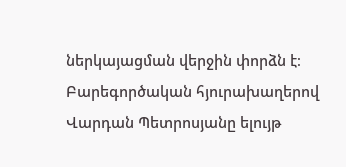ներկայացման վերջին փորձն է։ Բարեգործական հյուրախաղերով Վարդան Պետրոսյանը ելույթ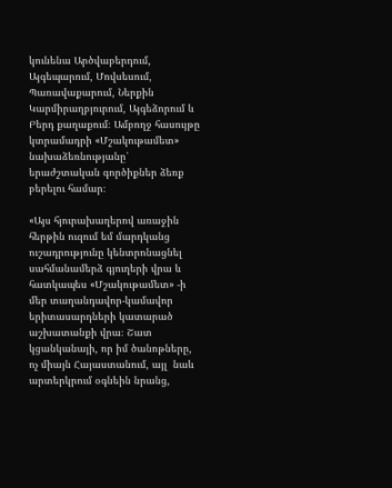կունենա Արծվաբերդում, Այգեպարում, Մովսեսում, Պառավաքարում, Ներքին Կարմիրաղբյուրում, Այգեձորում և Բերդ քաղաքում։ Ամբողջ հասույթը կտրամադրի «Մշակութամետ» նախաձեռնությանը՝ երաժշտական գործիքներ ձեռք բերելու համար։

«Այս հյուրախաղերով առաջին հերթին ուզում եմ մարդկանց ուշադրությունը կենտրոնացնել սահմանամերձ գյուղերի վրա և հատկապես «Մշակութամետ» -ի մեր տաղանդավոր-կամավոր  երիտասարդների կատարած  աշխատանքի վրա։ Շատ կցանկանայի, որ իմ ծանոթները, ոչ միայն Հայաստանում, այլ  նաև արտերկրում օգնեին նրանց,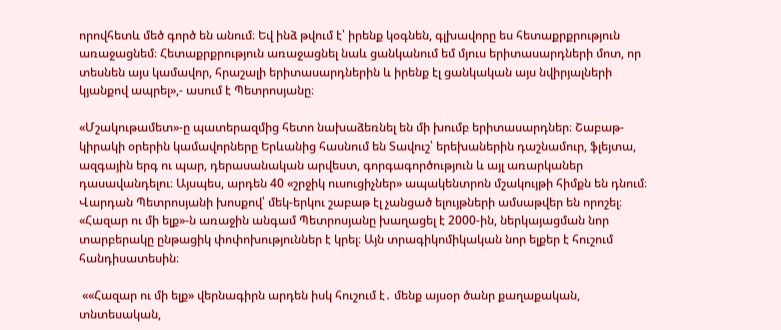որովհետև մեծ գործ են անում։ Եվ ինձ թվում է՝ իրենք կօգնեն, գլխավորը ես հետաքրքրություն առաջացնեմ։ Հետաքրքրություն առաջացնել նաև ցանկանում եմ մյուս երիտասարդների մոտ, որ տեսնեն այս կամավոր, հրաշալի երիտասարդներին և իրենք էլ ցանկական այս նվիրյալների կյանքով ապրել»,- ասում է Պետրոսյանը։

«Մշակութամետ»-ը պատերազմից հետո նախաձեռնել են մի խումբ երիտասարդներ։ Շաբաթ-կիրակի օրերին կամավորները Երևանից հասնում են Տավուշ՝ երեխաներին դաշնամուր, ֆլեյտա, ազգային երգ ու պար, դերասանական արվեստ, գորգագործություն և այլ առարկաներ դասավանդելու։ Այսպես, արդեն 40 «շրջիկ ուսուցիչներ» ապակենտրոն մշակույթի հիմքն են դնում։ Վարդան Պետրոսյանի խոսքով՝ մեկ-երկու շաբաթ էլ չանցած ելույթների ամսաթվեր են որոշել։  «Հազար ու մի ելք»-ն առաջին անգամ Պետրոսյանը խաղացել է 2000-ին, ներկայացման նոր տարբերակը ընթացիկ փոփոխություններ է կրել։ Այն տրագիկոմիկական նոր ելքեր է հուշում հանդիսատեսին։

 ««Հազար ու մի ելք» վերնագիրն արդեն իսկ հուշում է․ մենք այսօր ծանր քաղաքական, տնտեսական,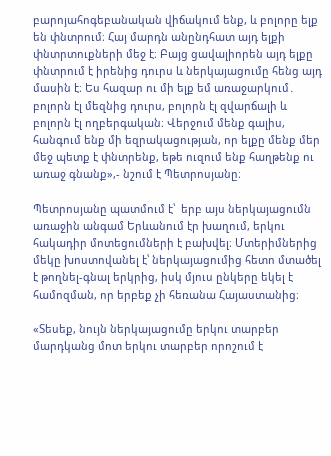բարոյահոգեբանական վիճակում ենք, և բոլորը ելք են փնտրում։ Հայ մարդն անընդհատ այդ ելքի փնտրտուքների մեջ է։ Բայց ցավալիորեն այդ ելքը փնտրում է իրենից դուրս և ներկայացումը հենց այդ մասին է։ Ես հազար ու մի ելք եմ առաջարկում․ բոլորն էլ մեզնից դուրս, բոլորն էլ զվարճալի և բոլորն էլ ողբերգական։ Վերջում մենք գալիս, հանգում ենք մի եզրակացության, որ ելքը մենք մեր մեջ պետք է փնտրենք, եթե ուզում ենք հաղթենք ու առաջ գնանք»,- նշում է Պետրոսյանը։

Պետրոսյանը պատմում է՝  երբ այս ներկայացումն առաջին անգամ Երևանում էր խաղում, երկու հակադիր մոտեցումների է բախվել։ Մտերիմներից մեկը խոստովանել է՝ ներկայացումից հետո մտածել է թողնել-գնալ երկրից, իսկ մյուս ընկերը եկել է համոզման, որ երբեք չի հեռանա Հայաստանից։

«Տեսեք, նույն ներկայացումը երկու տարբեր մարդկանց մոտ երկու տարբեր որոշում է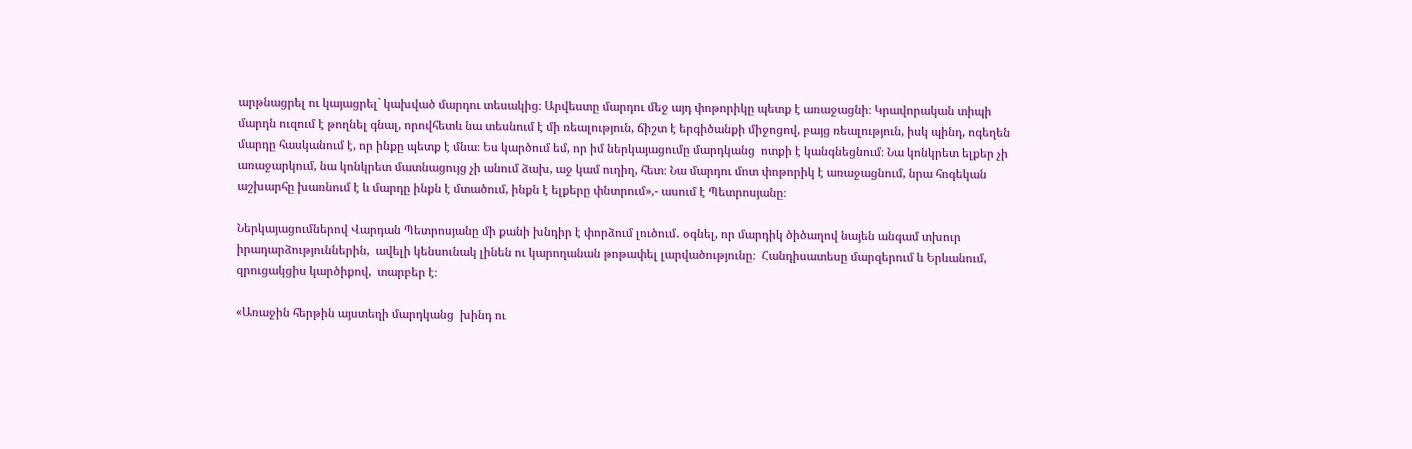արթնացրել ու կայացրել` կախված մարդու տեսակից։ Արվեստը մարդու մեջ այդ փոթորիկը պետք է առաջացնի։ Կրավորական տիպի մարդն ուզում է թողնել գնալ, որովհետև նա տեսնում է մի ռեալություն, ճիշտ է երգիծանքի միջոցով, բայց ռեալություն, իսկ պինդ, ոգեղեն մարդը հասկանում է, որ ինքը պետք է մնա։ Ես կարծում եմ, որ իմ ներկայացումը մարդկանց  ոտքի է կանգնեցնում։ Նա կոնկրետ ելքեր չի առաջարկում, նա կոնկրետ մատնացույց չի անում ձախ, աջ կամ ուղիղ, հետ։ Նա մարդու մոտ փոթորիկ է առաջացնում, նրա հոգեկան աշխարհը խառնում է և մարդը ինքն է մտածում, ինքն է ելքերը փնտրում»,- ասում է Պետրոսյանը։

Ներկայացումներով Վարդան Պետրոսյանը մի քանի խնդիր է փորձում լուծում․ օգնել, որ մարդիկ ծիծաղով նայեն անգամ տխուր իրադարձություններին,  ավելի կենսունակ լինեն ու կարողանան թոթափել լարվածությունը։  Հանդիսատեսը մարզերում և Երևանում, զրուցակցիս կարծիքով,  տարբեր է։

«Առաջին հերթին այստեղի մարդկանց  խինդ ու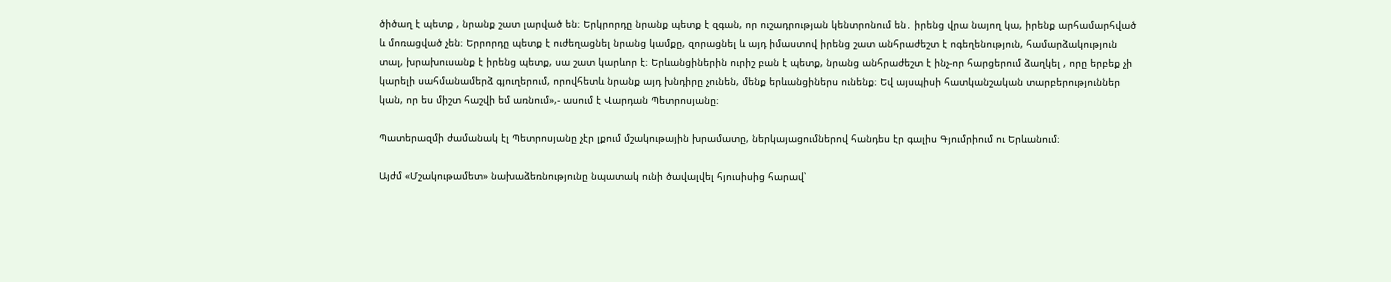ծիծաղ է պետք , նրանք շատ լարված են։ Երկրորդը նրանք պետք է զգան, որ ուշադրության կենտրոնում են․ իրենց վրա նայող կա, իրենք արհամարհված և մոռացված չեն։ Երրորդը պետք է ուժեղացնել նրանց կամքը, զորացնել և այդ իմաստով իրենց շատ անհրաժեշտ է ոգեղենություն, համարձակություն տալ, խրախուսանք է իրենց պետք, սա շատ կարևոր է։ Երևանցիներին ուրիշ բան է պետք, նրանց անհրաժեշտ է ինչ-որ հարցերում ձաղկել , որը երբեք չի կարելի սահմանամերձ գյուղերում, որովհետև նրանք այդ խնդիրը չունեն, մենք երևանցիներս ունենք։ Եվ այսպիսի հատկանշական տարբերություններ կան, որ ես միշտ հաշվի եմ առնում»,- ասում է Վարդան Պետրոսյանը։

Պատերազմի ժամանակ էլ Պետրոսյանը չէր լքում մշակութային խրամատը, ներկայացումներով հանդես էր գալիս Գյումրիում ու Երևանում։

Այժմ «Մշակութամետ» նախաձեռնությունը նպատակ ունի ծավալվել հյուսիսից հարավ՝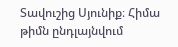Տավուշից Սյունիք։ Հիմա թիմն ընդլայնվում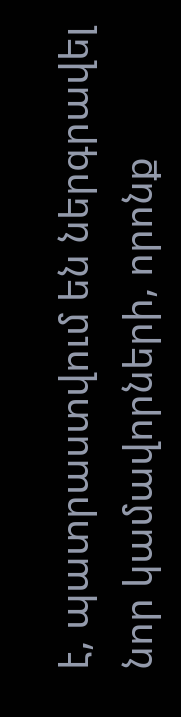է, պատրաստվում են ներգրավել նոր կամավորների, որոնք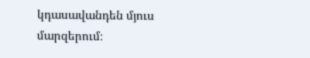կդասավանդեն մյուս մարզերում։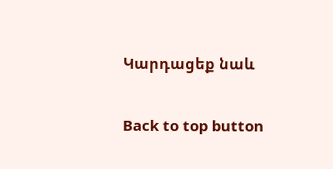Կարդացեք նաև

Back to top button